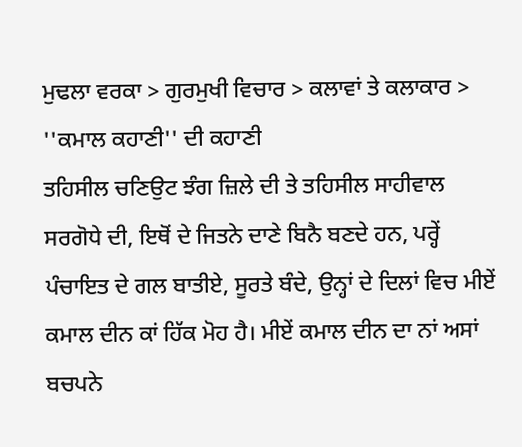ਮੁਢਲਾ ਵਰਕਾ > ਗੁਰਮੁਖੀ ਵਿਚਾਰ > ਕਲਾਵਾਂ ਤੇ ਕਲਾਕਾਰ > ''ਕਮਾਲ ਕਹਾਣੀ'' ਦੀ ਕਹਾਣੀ
ਤਹਿਸੀਲ ਚਣਿਉਟ ਝੰਗ ਜ਼ਿਲੇ ਦੀ ਤੇ ਤਹਿਸੀਲ ਸਾਹੀਵਾਲ ਸਰਗੋਧੇ ਦੀ, ਇਥੋਂ ਦੇ ਜਿਤਨੇ ਦਾਣੇ ਬਿਨੈ ਬਣਦੇ ਹਨ, ਪਰ੍ਹੇਂ ਪੰਚਾਇਤ ਦੇ ਗਲ ਬਾਤੀਏ, ਸੂਰਤੇ ਬੰਦੇ, ਉਨ੍ਹਾਂ ਦੇ ਦਿਲਾਂ ਵਿਚ ਮੀਏਂ ਕਮਾਲ ਦੀਨ ਕਾਂ ਹਿੱਕ ਮੋਹ ਹੈ। ਮੀਏਂ ਕਮਾਲ ਦੀਨ ਦਾ ਨਾਂ ਅਸਾਂ ਬਚਪਨੇ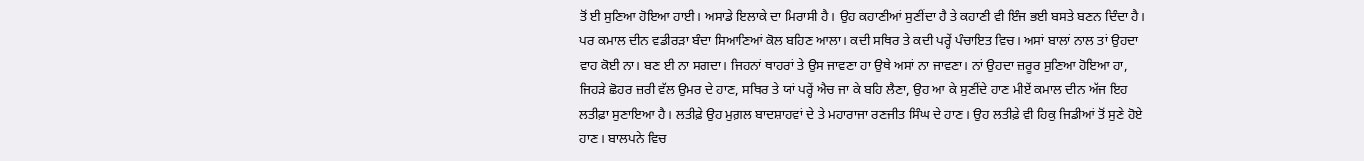ਤੋਂ ਈ ਸੁਣਿਆ ਹੋਇਆ ਹਾਈ। ਅਸਾਡੇ ਇਲਾਕੇ ਦਾ ਮਿਰਾਸੀ ਹੈ। ਉਹ ਕਹਾਣੀਆਂ ਸੁਣੀਂਦਾ ਹੈ ਤੇ ਕਹਾਣੀ ਵੀ ਇੰਜ ਭਈ ਬਸਤੇ ਬਣਨ ਦਿੰਦਾ ਹੈ। ਪਰ ਕਮਾਲ ਦੀਨ ਵਡੀਰੜਾ ਬੰਦਾ ਸਿਆਣਿਆਂ ਕੋਲ ਬਹਿਣ ਆਲਾ। ਕਦੀ ਸਥਿਰ ਤੇ ਕਦੀ ਪਰ੍ਹੇਂ ਪੰਚਾਇਤ ਵਿਚ। ਅਸਾਂ ਬਾਲਾਂ ਨਾਲ ਤਾਂ ਉਹਦਾ ਵਾਹ ਕੋਈ ਨਾ। ਬਣ ਈ ਨਾ ਸਗਦਾ। ਜਿਹਨਾਂ ਥਾਹਰਾਂ ਤੇ ਉਸ ਜਾਵਣਾ ਹਾ ਉਥੇ ਅਸਾਂ ਨਾ ਜਾਵਣਾ। ਨਾਂ ਉਹਦਾ ਜ਼ਰੂਰ ਸੁਣਿਆ ਹੋਇਆ ਹਾ, ਜਿਹੜੇ ਛੋਹਰ ਜ਼ਰੀ ਵੱਲ ਉਮਰ ਦੇ ਹਾਣ, ਸਥਿਰ ਤੇ ਯਾਂ ਪਰ੍ਹੇਂ ਐਚ ਜਾ ਕੇ ਬਹਿ ਲੈਣਾ, ਉਹ ਆ ਕੇ ਸੁਣੀਂਦੇ ਹਾਣ ਮੀਏਂ ਕਮਾਲ ਦੀਨ ਅੱਜ ਇਹ ਲਤੀਫ਼ਾ ਸੁਣਾਇਆ ਹੈ। ਲਤੀਫ਼ੇ ਉਹ ਮੁਗ਼ਲ ਬਾਦਸ਼ਾਹਵਾਂ ਦੇ ਤੇ ਮਹਾਰਾਜਾ ਰਣਜੀਤ ਸਿੰਘ ਦੇ ਹਾਣ। ਉਹ ਲਤੀਫ਼ੇ ਵੀ ਹਿਕੁ ਜਿਡੀਆਂ ਤੋਂ ਸੁਣੇ ਹੋਏ ਹਾਣ। ਬਾਲਪਨੇ ਵਿਚ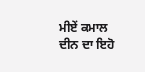ਮੀਏਂ ਕਮਾਲ ਦੀਨ ਦਾ ਇਹੋ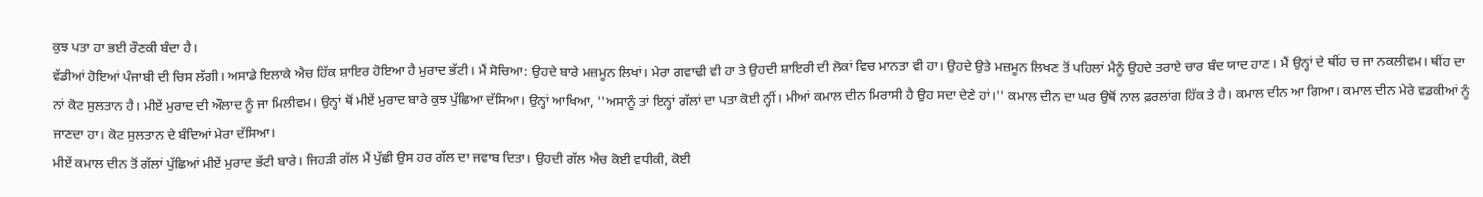ਕੁਝ ਪਤਾ ਹਾ ਭਈ ਰੌਣਕੀ ਬੰਦਾ ਹੈ।
ਵੱਡੀਆਂ ਹੋਇਆਂ ਪੰਜਾਬੀ ਦੀ ਚਿਸ ਲੱਗੀ। ਅਸਾਡੇ ਇਲਾਕੇ ਐਚ ਹਿੱਕ ਸ਼ਾਇਰ ਹੋਇਆ ਹੈ ਮੁਰਾਦ ਭੱਟੀ। ਮੈਂ ਸੋਚਿਆ: ਉਹਦੇ ਬਾਰੇ ਮਜ਼ਮੂਨ ਲਿਖਾਂ। ਮੇਰਾ ਗਵਾਢੀ ਵੀ ਹਾ ਤੇ ਉਹਦੀ ਸ਼ਾਇਰੀ ਦੀ ਲੋਕਾਂ ਵਿਚ ਮਾਨਤਾ ਵੀ ਹਾ। ਉਹਦੇ ਉਤੇ ਮਜ਼ਮੂਨ ਲਿਖਣ ਤੋਂ ਪਹਿਲਾਂ ਮੈਨੂੰ ਉਹਦੇ ਤਰਾਏ ਚਾਰ ਬੰਦ ਯਾਦ ਹਾਣ। ਮੈਂ ਉਨ੍ਹਾਂ ਦੇ ਥੀਂਹ ਚ ਜਾ ਨਕਲੀਵਮ। ਥੀਂਹ ਦਾ ਨਾਂ ਕੋਟ ਸੁਲਤਾਨ ਹੈ। ਮੀਏਂ ਮੁਰਾਦ ਦੀ ਔਲਾਦ ਨੂੰ ਜਾ ਮਿਲੀਵਮ। ਉਨ੍ਹਾਂ ਥੋਂ ਮੀਏਂ ਮੁਰਾਦ ਬਾਰੇ ਕੁਝ ਪੁੱਛਿਆ ਦੱਸਿਆ। ਉਨ੍ਹਾਂ ਆਖਿਆ, ''ਅਸਾਨੂੰ ਤਾਂ ਇਨ੍ਹਾਂ ਗੱਲਾਂ ਦਾ ਪਤਾ ਕੋਈ ਨ੍ਹੀਂ। ਮੀਆਂ ਕਮਾਲ ਦੀਨ ਮਿਰਾਸੀ ਹੈ ਉਹ ਸਦਾ ਦੇਣੇ ਹਾਂ।'' ਕਮਾਲ ਦੀਨ ਦਾ ਘਰ ਉਥੋਂ ਨਾਲ ਫ਼ਰਲਾਂਗ ਹਿੱਕ ਤੇ ਹੈ। ਕਮਾਲ ਦੀਨ ਆ ਗਿਆ। ਕਮਾਲ ਦੀਨ ਮੇਰੇ ਵਡਕੀਆਂ ਨੂੰ ਜਾਣਦਾ ਹਾ। ਕੋਟ ਸੁਲਤਾਨ ਦੇ ਬੰਦਿਆਂ ਮੇਰਾ ਦੱਸਿਆ।
ਮੀਏਂ ਕਮਾਲ ਦੀਨ ਤੋਂ ਗੱਲਾਂ ਪੁੱਛਿਆਂ ਮੀਏਂ ਮੁਰਾਦ ਭੱਟੀ ਬਾਰੇ। ਜਿਹੜੀ ਗੱਲ ਮੈਂ ਪੁੱਛੀ ਉਸ ਹਰ ਗੱਲ ਦਾ ਜਵਾਬ ਦਿਤਾ। ਉਹਦੀ ਗੱਲ ਐਚ ਕੋਈ ਵਧੀਕੀ, ਕੋਈ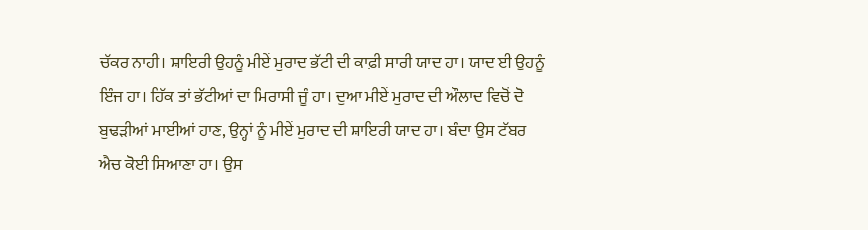ਚੱਕਰ ਨਾਹੀ। ਸ਼ਾਇਰੀ ਉਹਨੂੰ ਮੀਏਂ ਮੁਰਾਦ ਭੱਟੀ ਦੀ ਕਾਫ਼ੀ ਸਾਰੀ ਯਾਦ ਹਾ। ਯਾਦ ਈ ਉਹਨੂੰ ਇੰਜ ਹਾ। ਹਿੱਕ ਤਾਂ ਭੱਟੀਆਂ ਦਾ ਮਿਰਾਸੀ ਜੂੰ ਹਾ। ਦੁਆ ਮੀਏਂ ਮੁਰਾਦ ਦੀ ਔਲਾਦ ਵਿਚੋਂ ਦੋ ਬੁਢੜੀਆਂ ਮਾਈਆਂ ਹਾਣ, ਉਨ੍ਹਾਂ ਨੂੰ ਮੀਏਂ ਮੁਰਾਦ ਦੀ ਸ਼ਾਇਰੀ ਯਾਦ ਹਾ। ਬੰਦਾ ਉਸ ਟੱਬਰ ਐਚ ਕੋਈ ਸਿਆਣਾ ਹਾ। ਉਸ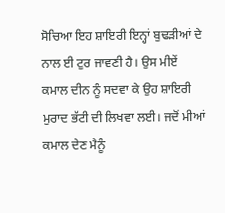ਸੋਚਿਆ ਇਹ ਸ਼ਾਇਰੀ ਇਨ੍ਹਾਂ ਬੁਢੜੀਆਂ ਦੇ ਨਾਲ ਈ ਟੁਰ ਜਾਵਣੀ ਹੈ। ਉਸ ਮੀਏਂ ਕਮਾਲ ਦੀਨ ਨੂੰ ਸਦਵਾ ਕੇ ਉਹ ਸ਼ਾਇਰੀ ਮੁਰਾਦ ਭੱਟੀ ਦੀ ਲਿਖਵਾ ਲਈ। ਜਦੋਂ ਮੀਆਂ ਕਮਾਲ ਦੇਣ ਮੈਨੂੰ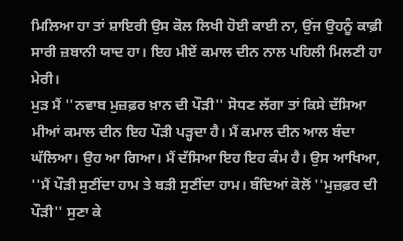ਮਿਲਿਆ ਹਾ ਤਾਂ ਸ਼ਾਇਰੀ ਉਸ ਕੋਲ ਲਿਖੀ ਹੋਈ ਕਾਈ ਨਾ, ਉਂਜ ਉਹਨੂੰ ਕਾਫ਼ੀ ਸਾਰੀ ਜ਼ਬਾਨੀ ਯਾਦ ਹਾ। ਇਹ ਮੀਏਂ ਕਮਾਲ ਦੀਨ ਨਾਲ ਪਹਿਲੀ ਮਿਲਣੀ ਹਾ ਮੇਰੀ।
ਮੁੜ ਮੈਂ ''ਨਵਾਬ ਮੁਜ਼ਫ਼ਰ ਖ਼ਾਨ ਦੀ ਪੌੜੀ'' ਸੋਧਣ ਲੱਗਾ ਤਾਂ ਕਿਸੇ ਦੱਸਿਆ ਮੀਆਂ ਕਮਾਲ ਦੀਨ ਇਹ ਪੌੜੀ ਪੜ੍ਹਦਾ ਹੈ। ਮੈਂ ਕਮਾਲ ਦੀਨ ਆਲ ਬੰਦਾ ਘੱਲਿਆ। ਉਹ ਆ ਗਿਆ। ਮੈਂ ਦੱਸਿਆ ਇਹ ਇਹ ਕੰਮ ਹੈ। ਉਸ ਆਖਿਆ, ''ਮੈਂ ਪੌੜੀ ਸੁਣੀਂਦਾ ਹਾਮ ਤੇ ਬੜੀ ਸੁਣੀਂਦਾ ਹਾਮ। ਬੰਦਿਆਂ ਕੋਲੋਂ ''ਮੁਜ਼ਫ਼ਰ ਦੀ ਪੌੜੀ'' ਸੁਣਾ ਕੇ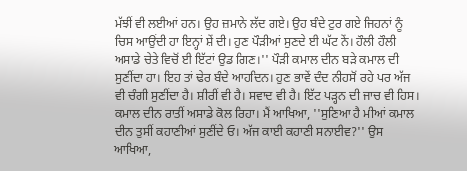ਮੱਝੀਂ ਵੀ ਲਈਆਂ ਹਨ। ਉਹ ਜ਼ਮਾਨੇ ਲੱਦ ਗਏ। ਉਹ ਬੰਦੇ ਟੁਰ ਗਏ ਜਿਹਨਾਂ ਨੂੰ ਚਿਸ ਆਉਂਦੀ ਹਾ ਇਨ੍ਹਾਂ ਸ਼ੇਂ ਦੀ। ਹੁਣ ਪੌੜੀਆਂ ਸੁਣਦੇ ਈ ਘੱਟ ਨੇਂ। ਹੌਲੀ ਹੌਲੀ ਅਸਾਡੇ ਚੇਤੇ ਵਿਚੋਂ ਈ ਇੱਟਾਂ ਉਡ ਗਿਣ।'' ਪੌੜੀ ਕਮਾਲ ਦੀਨ ਬੜੇ ਕਮਾਲ ਦੀ ਸੁਣੀਂਦਾ ਹਾ। ਇਹ ਤਾਂ ਢੇਰ ਬੰਦੇ ਆਹਦਿਨ। ਹੁਣ ਭਾਵੇਂ ਦੰਦ ਨੀਹਸੋਂ ਰਹੇ ਪਰ ਅੱਜ ਵੀ ਚੰਗੀ ਸੁਣੀਂਦਾ ਹੈ। ਸ਼ੀਰੀਂ ਵੀ ਹੈ। ਸਵਾਦ ਵੀ ਹੈ। ਇੱਟ ਪੜ੍ਹਨ ਦੀ ਜਾਚ ਵੀ ਹਿਸ।
ਕਮਾਲ ਦੀਨ ਰਾਤੀਂ ਅਸਾਡੇ ਕੋਲ ਰਿਹਾ। ਮੈਂ ਆਖਿਆ, ''ਸੁਣਿਆ ਹੈ ਮੀਆਂ ਕਮਾਲ ਦੀਨ ਤੁਸੀਂ ਕਹਾਣੀਆਂ ਸੁਣੀਂਦੇ ਓ। ਅੱਜ ਕਾਈ ਕਹਾਣੀ ਸਨਾਈਵ?'' ਉਸ ਆਖਿਆ,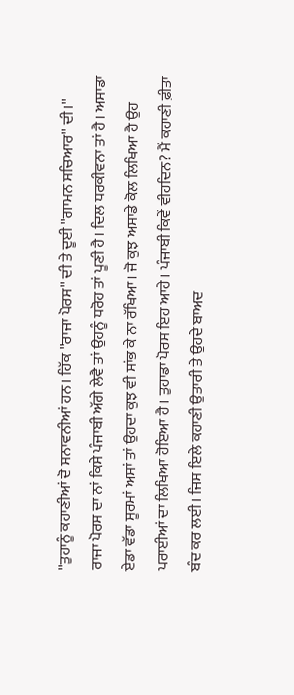''ਤੁਹਾਨੂੰ ਕਹਾਣੀਆਂ ਦੋ ਸਨਾਵਨੀਆਂ ਹਨ। ਹਿੱਕ ''ਰਾਜਾ ਪੋਰਸ'' ਦੀ ਤੇ ਦੂਈ ''ਗਾਮਨ ਸਚਿਆਰ'' ਦੀ।'' ਰਾਜਾ ਪੋਰਸ ਦਾ ਨਾਂ ਕਿਸੇ ਪੰਜਾਬੀ ਅੱਗੇ ਲੇਵੈ ਤਾਂ ਉਹਨੂੰ ਧਰੋਹ ਤਾਂ ਪੂਣੀ ਹੈ। ਦਿਲ ਧਰਕੀਵਨਾ ਤਾਂ ਹੈ। ਅਸਾਡਾ ਏਡਾ ਵੱਡਾ ਸੂਰਮਾਂ ਅਸਾਂ ਤਾਂ ਉਹਦਾ ਕੁਝ ਵੀ ਸਾਂਭ ਕੇ ਨਾ ਰੱਖਿਆ। ਜੋ ਕੁਝ ਅਸਾਡੇ ਕੋਲ ਲਿਖਿਆ ਹੈ ਉਹ ਪਰਾਈਆਂ ਦਾ ਲਿਖਿਆ ਹੋਇਆ ਹੈ। ਤੁਹਾਡਾ ਪੋਰਸ ਇਹ ਆਹੇ। ਪੰਜਾਬੀ ਕਿਵੇਂ ਵੀਹਦਿਨ? ਮੈਂ ਕਹਾਣੀ ਫ਼ੀਤਾ ਬੰਦ ਕਰ ਲਈ। ਜਿਸ ਇਲੇ ਕਹਾਣੀ ਉਤਾਰੀ ਤੇ ਉਹਦੇ ਬਾਅਦ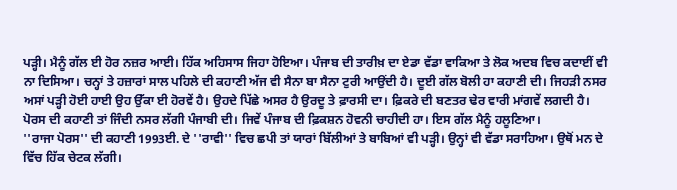ਪੜ੍ਹੀ। ਮੈਨੂੰ ਗੱਲ ਈ ਹੋਰ ਨਜ਼ਰ ਆਈ। ਹਿੱਕ ਅਹਿਸਾਸ ਜਿਹਾ ਹੋਇਆ। ਪੰਜਾਬ ਦੀ ਤਾਰੀਖ਼ ਦਾ ਏਡਾ ਵੱਡਾ ਵਾਕਿਆ ਤੇ ਲੋਕ ਅਦਬ ਵਿਚ ਕਦਾਈਂ ਵੀ ਨਾ ਦਿਸਿਆ। ਚਨ੍ਹਾਂ ਤੇ ਹਜ਼ਾਰਾਂ ਸਾਲ ਪਹਿਲੇ ਦੀ ਕਹਾਣੀ ਅੱਜ ਵੀ ਸੈਨਾ ਬਾ ਸੈਨਾ ਟੁਰੀ ਆਉਂਦੀ ਹੈ। ਦੂਈ ਗੱਲ ਬੋਲੀ ਹਾ ਕਹਾਣੀ ਦੀ। ਜਿਹੜੀ ਨਸਰ ਅਸਾਂ ਪੜ੍ਹੀ ਹੋਈ ਹਾਈ ਉਹ ਉੱਕਾ ਈ ਹੋਰਵੇਂ ਹੈ। ਉਹਦੇ ਪਿੱਛੇ ਅਸਰ ਹੈ ਉਰਦੂ ਤੇ ਫ਼ਾਰਸੀ ਦਾ। ਫ਼ਿਕਰੇ ਦੀ ਬਣਤਰ ਢੇਰ ਵਾਰੀ ਮਾਂਗਵੇਂ ਲਗਦੀ ਹੈ। ਪੋਰਸ ਦੀ ਕਹਾਣੀ ਤਾਂ ਜਿੰਦੀ ਨਸਰ ਲੱਗੀ ਪੰਜਾਬੀ ਦੀ। ਜਿਵੇਂ ਪੰਜਾਬ ਦੀ ਫ਼ਿਕਸ਼ਨ ਹੋਵਨੀ ਚਾਹੀਦੀ ਹਾ। ਇਸ ਗੱਲ ਮੈਨੂੰ ਹਲੂਣਿਆ।
''ਰਾਜਾ ਪੋਰਸ'' ਦੀ ਕਹਾਣੀ 1993ਈ. ਦੇ ''ਰਾਵੀ'' ਵਿਚ ਛਪੀ ਤਾਂ ਯਾਰਾਂ ਬਿੱਲੀਆਂ ਤੇ ਬਾਬਿਆਂ ਵੀ ਪੜ੍ਹੀ। ਉਨ੍ਹਾਂ ਵੀ ਵੱਡਾ ਸਰਾਹਿਆ। ਉਥੋਂ ਮਨ ਦੇ ਵਿੱਚ ਹਿੱਕ ਚੇਟਕ ਲੱਗੀ।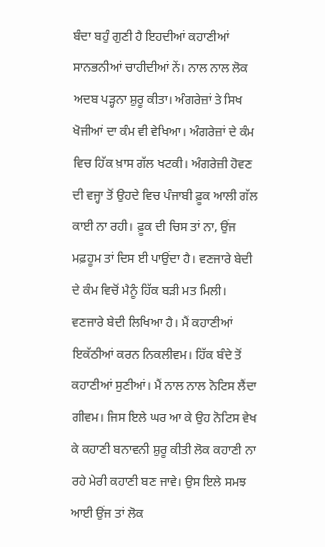ਬੰਦਾ ਬਹੁੰ ਗੁਣੀ ਹੈ ਇਹਦੀਆਂ ਕਹਾਣੀਆਂ ਸਾਨਭਨੀਆਂ ਚਾਹੀਦੀਆਂ ਨੇਂ। ਨਾਲ ਨਾਲ ਲੋਕ ਅਦਬ ਪੜ੍ਹਨਾ ਸ਼ੁਰੂ ਕੀਤਾ। ਅੰਗਰੇਜ਼ਾਂ ਤੇ ਸਿਖ ਖੋਜੀਆਂ ਦਾ ਕੰਮ ਵੀ ਵੇਖਿਆ। ਅੰਗਰੇਜ਼ਾਂ ਦੇ ਕੰਮ ਵਿਚ ਹਿੱਕ ਖ਼ਾਸ ਗੱਲ ਖਟਕੀ। ਅੰਗਰੇਜ਼ੀ ਹੋਵਣ ਦੀ ਵਜ੍ਹਾ ਤੋਂ ਉਹਦੇ ਵਿਚ ਪੰਜਾਬੀ ਫ਼ੂਕ ਆਲੀ ਗੱਲ ਕਾਈ ਨਾ ਰਹੀ। ਫ਼ੂਕ ਦੀ ਚਿਸ ਤਾਂ ਨਾ, ਉਂਜ ਮਫ਼ਹੂਮ ਤਾਂ ਦਿਸ ਈ ਪਾਉਂਦਾ ਹੈ। ਵਣਜਾਰੇ ਬੇਦੀ ਦੇ ਕੰਮ ਵਿਚੋਂ ਮੈਨੂੰ ਹਿੱਕ ਬੜੀ ਮਤ ਮਿਲੀ। ਵਣਜਾਰੇ ਬੇਦੀ ਲਿਖਿਆ ਹੈ। ਮੈਂ ਕਹਾਣੀਆਂ ਇਕੱਠੀਆਂ ਕਰਨ ਨਿਕਲੀਵਮ। ਹਿੱਕ ਬੰਦੇ ਤੋਂ ਕਹਾਣੀਆਂ ਸੁਣੀਆਂ। ਮੈਂ ਨਾਲ ਨਾਲ ਨੋਟਿਸ ਲੈਂਦਾ ਗੀਵਮ। ਜਿਸ ਇਲੇ ਘਰ ਆ ਕੇ ਉਹ ਨੋਟਿਸ ਵੇਖ ਕੇ ਕਹਾਣੀ ਬਨਾਵਨੀ ਸ਼ੁਰੂ ਕੀਤੀ ਲੋਕ ਕਹਾਣੀ ਨਾ ਰਹੇ ਮੇਰੀ ਕਹਾਣੀ ਬਣ ਜਾਵੇ। ਉਸ ਇਲੇ ਸਮਝ ਆਈ ਉਂਜ ਤਾਂ ਲੋਕ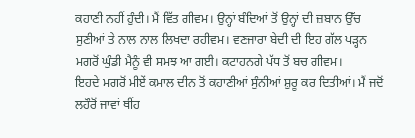ਕਹਾਣੀ ਨਹੀਂ ਹੁੰਦੀ। ਮੈਂ ਵਿੱਤ ਗੀਵਮ। ਉਨ੍ਹਾਂ ਬੰਦਿਆਂ ਤੋਂ ਉਨ੍ਹਾਂ ਦੀ ਜ਼ਬਾਨ ਉੱਚ ਸੁਣੀਆਂ ਤੇ ਨਾਲ ਨਾਲ ਲਿਖਦਾ ਰਹੀਵਮ। ਵਣਜਾਰਾ ਬੇਦੀ ਦੀ ਇਹ ਗੱਲ ਪੜ੍ਹਨ ਮਗਰੋਂ ਘੁੰਡੀ ਮੈਨੂੰ ਵੀ ਸਮਝ ਆ ਗਈ। ਕਟਾਹਨਗੇ ਪੱਧ ਤੋਂ ਬਚ ਗੀਵਮ।
ਇਹਦੇ ਮਗਰੋਂ ਮੀਏਂ ਕਮਾਲ ਦੀਨ ਤੋਂ ਕਹਾਣੀਆਂ ਸੁੰਨੀਆਂ ਸ਼ੁਰੂ ਕਰ ਦਿਤੀਆਂ। ਮੈਂ ਜਦੋਂ ਲਹੌਰੋਂ ਜਾਵਾਂ ਥੀਂਹ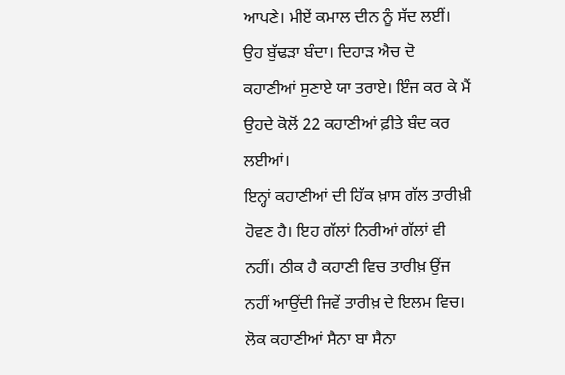ਆਪਣੇ। ਮੀਏਂ ਕਮਾਲ ਦੀਨ ਨੂੰ ਸੱਦ ਲਈਂ। ਉਹ ਬੁੱਢੜਾ ਬੰਦਾ। ਦਿਹਾੜ ਐਚ ਦੋ ਕਹਾਣੀਆਂ ਸੁਣਾਏ ਯਾ ਤਰਾਏ। ਇੰਜ ਕਰ ਕੇ ਮੈਂ ਉਹਦੇ ਕੋਲੋਂ 22 ਕਹਾਣੀਆਂ ਫ਼ੀਤੇ ਬੰਦ ਕਰ ਲਈਆਂ।
ਇਨ੍ਹਾਂ ਕਹਾਣੀਆਂ ਦੀ ਹਿੱਕ ਖ਼ਾਸ ਗੱਲ ਤਾਰੀਖ਼ੀ ਹੋਵਣ ਹੈ। ਇਹ ਗੱਲਾਂ ਨਿਰੀਆਂ ਗੱਲਾਂ ਵੀ ਨਹੀਂ। ਠੀਕ ਹੈ ਕਹਾਣੀ ਵਿਚ ਤਾਰੀਖ਼ ਉਂਜ ਨਹੀਂ ਆਉਂਦੀ ਜਿਵੇਂ ਤਾਰੀਖ਼ ਦੇ ਇਲਮ ਵਿਚ। ਲੋਕ ਕਹਾਣੀਆਂ ਸੈਨਾ ਬਾ ਸੈਨਾ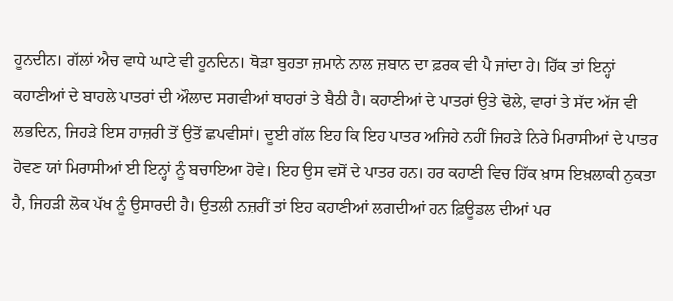ਹੂਨਦੀਨ। ਗੱਲਾਂ ਐਚ ਵਾਧੇ ਘਾਟੇ ਵੀ ਹੂਨਦਿਨ। ਥੋੜਾ ਬੁਹਤਾ ਜ਼ਮਾਨੇ ਨਾਲ ਜ਼ਬਾਨ ਦਾ ਫ਼ਰਕ ਵੀ ਪੈ ਜਾਂਦਾ ਹੇ। ਹਿੱਕ ਤਾਂ ਇਨ੍ਹਾਂ ਕਹਾਣੀਆਂ ਦੇ ਬਾਹਲੇ ਪਾਤਰਾਂ ਦੀ ਔਲਾਦ ਸਗਵੀਆਂ ਥਾਹਰਾਂ ਤੇ ਬੈਠੀ ਹੈ। ਕਹਾਣੀਆਂ ਦੇ ਪਾਤਰਾਂ ਉਤੇ ਢੋਲੇ, ਵਾਰਾਂ ਤੇ ਸੱਦ ਅੱਜ ਵੀ ਲਭਦਿਨ, ਜਿਹੜੇ ਇਸ ਹਾਜ਼ਰੀ ਤੋਂ ਉਤੋਂ ਛਪਵੀਸਾਂ। ਦੂਈ ਗੱਲ ਇਹ ਕਿ ਇਹ ਪਾਤਰ ਅਜਿਹੇ ਨਹੀਂ ਜਿਹੜੇ ਨਿਰੇ ਮਿਰਾਸੀਆਂ ਦੇ ਪਾਤਰ ਹੋਵਣ ਯਾਂ ਮਿਰਾਸੀਆਂ ਈ ਇਨ੍ਹਾਂ ਨੂੰ ਬਚਾਇਆ ਹੋਵੇ। ਇਹ ਉਸ ਵਸੋਂ ਦੇ ਪਾਤਰ ਹਨ। ਹਰ ਕਹਾਣੀ ਵਿਚ ਹਿੱਕ ਖ਼ਾਸ ਇਖ਼ਲਾਕੀ ਨੁਕਤਾ ਹੈ, ਜਿਹੜੀ ਲੋਕ ਪੱਖ ਨੂੰ ਉਸਾਰਦੀ ਹੈ। ਉਤਲੀ ਨਜ਼ਰੀਂ ਤਾਂ ਇਹ ਕਹਾਣੀਆਂ ਲਗਦੀਆਂ ਹਨ ਫ਼ਿਊਡਲ ਦੀਆਂ ਪਰ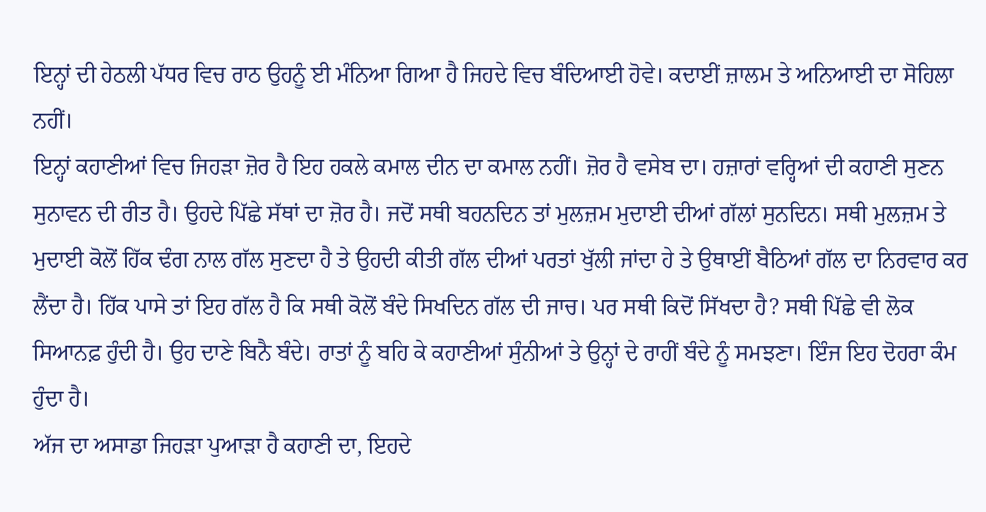ਇਨ੍ਹਾਂ ਦੀ ਹੇਠਲੀ ਪੱਧਰ ਵਿਚ ਰਾਠ ਉਹਨੂੰ ਈ ਮੰਨਿਆ ਗਿਆ ਹੈ ਜਿਹਦੇ ਵਿਚ ਬੰਦਿਆਈ ਹੋਵੇ। ਕਦਾਈਂ ਜ਼ਾਲਮ ਤੇ ਅਨਿਆਈ ਦਾ ਸੋਹਿਲਾ ਨਹੀਂ।
ਇਨ੍ਹਾਂ ਕਹਾਣੀਆਂ ਵਿਚ ਜਿਹੜਾ ਜ਼ੋਰ ਹੈ ਇਹ ਹਕਲੇ ਕਮਾਲ ਦੀਨ ਦਾ ਕਮਾਲ ਨਹੀਂ। ਜ਼ੋਰ ਹੈ ਵਸੇਬ ਦਾ। ਹਜ਼ਾਰਾਂ ਵਰ੍ਹਿਆਂ ਦੀ ਕਹਾਣੀ ਸੁਣਨ ਸੁਨਾਵਨ ਦੀ ਰੀਤ ਹੈ। ਉਹਦੇ ਪਿੱਛੇ ਸੱਥਾਂ ਦਾ ਜ਼ੋਰ ਹੈ। ਜਦੋਂ ਸਥੀ ਬਹਨਦਿਨ ਤਾਂ ਮੁਲਜ਼ਮ ਮੁਦਾਈ ਦੀਆਂ ਗੱਲਾਂ ਸੁਨਦਿਨ। ਸਥੀ ਮੁਲਜ਼ਮ ਤੇ ਮੁਦਾਈ ਕੋਲੋਂ ਹਿੱਕ ਢੰਗ ਨਾਲ ਗੱਲ ਸੁਣਦਾ ਹੈ ਤੇ ਉਹਦੀ ਕੀਤੀ ਗੱਲ ਦੀਆਂ ਪਰਤਾਂ ਖੁੱਲੀ ਜਾਂਦਾ ਹੇ ਤੇ ਉਥਾਈਂ ਬੈਠਿਆਂ ਗੱਲ ਦਾ ਨਿਰਵਾਰ ਕਰ ਲੈਂਦਾ ਹੈ। ਹਿੱਕ ਪਾਸੇ ਤਾਂ ਇਹ ਗੱਲ ਹੈ ਕਿ ਸਥੀ ਕੋਲੋਂ ਬੰਦੇ ਸਿਖਦਿਨ ਗੱਲ ਦੀ ਜਾਚ। ਪਰ ਸਥੀ ਕਿਦੋਂ ਸਿੱਖਦਾ ਹੈ? ਸਥੀ ਪਿੱਛੇ ਵੀ ਲੋਕ ਸਿਆਨਫ਼ ਹੁੰਦੀ ਹੈ। ਉਹ ਦਾਣੇ ਬਿਨੈ ਬੰਦੇ। ਰਾਤਾਂ ਨੂੰ ਬਹਿ ਕੇ ਕਹਾਣੀਆਂ ਸੁੰਨੀਆਂ ਤੇ ਉਨ੍ਹਾਂ ਦੇ ਰਾਹੀਂ ਬੰਦੇ ਨੂੰ ਸਮਝਣਾ। ਇੰਜ ਇਹ ਦੋਹਰਾ ਕੰਮ ਹੁੰਦਾ ਹੈ।
ਅੱਜ ਦਾ ਅਸਾਡਾ ਜਿਹੜਾ ਪੁਆੜਾ ਹੈ ਕਹਾਣੀ ਦਾ, ਇਹਦੇ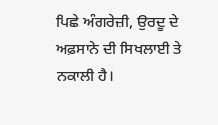ਪਿਛੇ ਅੰਗਰੇਜ਼ੀ, ਉਰਦੂ ਦੇ ਅਫ਼ਸਾਨੇ ਦੀ ਸਿਖਲਾਈ ਤੇ ਨਕਾਲੀ ਹੈ।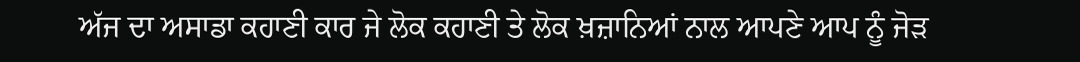ਅੱਜ ਦਾ ਅਸਾਡਾ ਕਹਾਣੀ ਕਾਰ ਜੇ ਲੋਕ ਕਹਾਣੀ ਤੇ ਲੋਕ ਖ਼ਜ਼ਾਨਿਆਂ ਨਾਲ ਆਪਣੇ ਆਪ ਨੂੰ ਜੋੜ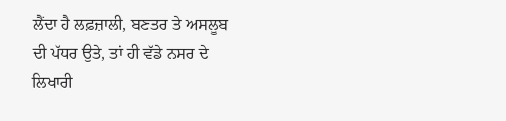ਲੈਂਦਾ ਹੈ ਲਫ਼ਜ਼ਾਲੀ, ਬਣਤਰ ਤੇ ਅਸਲੂਬ ਦੀ ਪੱਧਰ ਉਤੇ, ਤਾਂ ਹੀ ਵੱਡੇ ਨਸਰ ਦੇ ਲਿਖਾਰੀ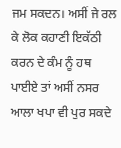ਜਮ ਸਕਦਨ। ਅਸੀਂ ਜੇ ਰਲ ਕੇ ਲੋਕ ਕਹਾਣੀ ਇਕੱਠੀ ਕਰਨ ਦੇ ਕੰਮ ਨੂੰ ਹਥ ਪਾਈਏ ਤਾਂ ਅਸੀਂ ਨਸਰ ਆਲਾ ਖਪਾ ਵੀ ਪੁਰ ਸਕਦੇ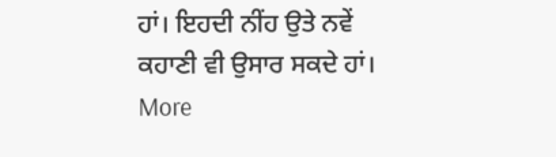ਹਾਂ। ਇਹਦੀ ਨੀਂਹ ਉਤੇ ਨਵੇਂ ਕਹਾਣੀ ਵੀ ਉਸਾਰ ਸਕਦੇ ਹਾਂ।
More